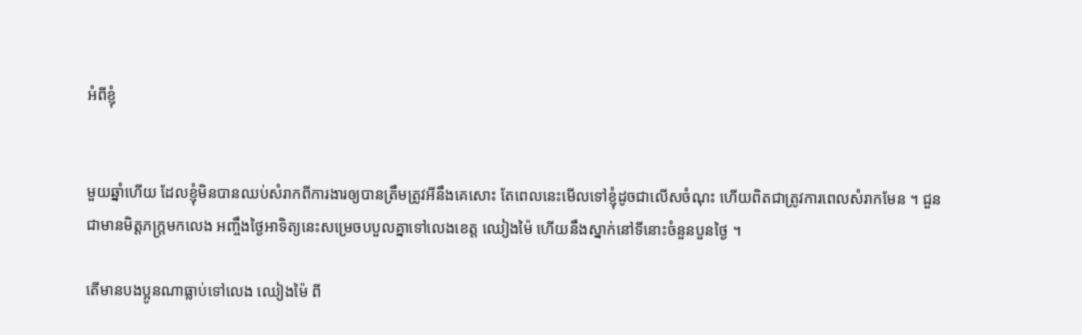អំពីខ្ញុំ


មួយឆ្នាំហើយ ដែលខ្ញុំមិនបានឈប់សំរាកពីការងារឲ្យបានត្រឹមត្រូវអីនឹងគេសោះ តែពេលនេះមើលទៅខ្ញុំដូចជាលើសចំណុះ ហើយពិតជាត្រូវការពេលសំរាកមែន ។ ជួនជាមានមិត្តភក្រ្តមកលេង អញ្ចឹងថ្ងៃអាទិត្យនេះសម្រេចបបួលគ្នាទៅលេងខេត្ត ឈៀងម៉ៃ ហើយនឹងស្នាក់នៅទីនោះចំនួនបួនថ្ងៃ ។

តើមានបងប្អូនណាធ្លាប់ទៅលេង ឈៀងម៉ៃ ពី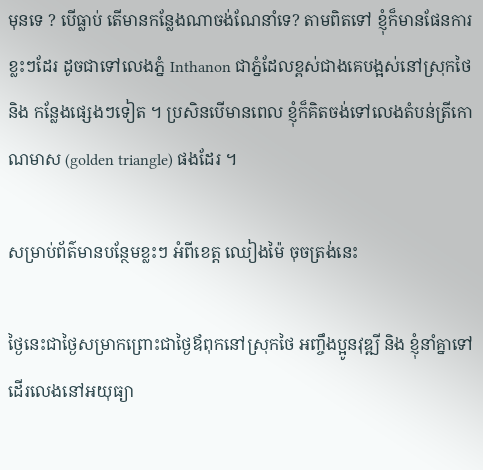មុនទេ ? បើធ្លាប់ តើមានកន្លែងណាចង់ណែនាំទេ? តាមពិតទៅ ខ្ញុំក៏មានផែនការខ្លះៗដែរ ដូចជាទៅលេងភ្នំ Inthanon ជាភ្នំដែលខ្ពស់ជាងគេបង្អស់នៅស្រុកថៃ និង កន្លែងផ្សេងៗទៀត ។ ប្រសិនបើមានពេល ខ្ញុំក៏គិតចង់ទៅលេងតំបន់ត្រីកោណមាស (golden triangle) ផងដែរ ។

សម្រាប់ព័ត៌មានបន្ថែមខ្លះៗ អំពីខេត្ត ឈៀងម៉ៃ ចុចត្រង់នេះ

ថ្ងៃនេះជាថ្ងៃសម្រាកព្រោះជាថ្ងៃឪពុកនៅស្រុកថៃ អញ្ចឹងប្អូនវុឌ្ឍី និង ខ្ញុំនាំគ្នាទៅដើរលេងនៅអយុធ្យា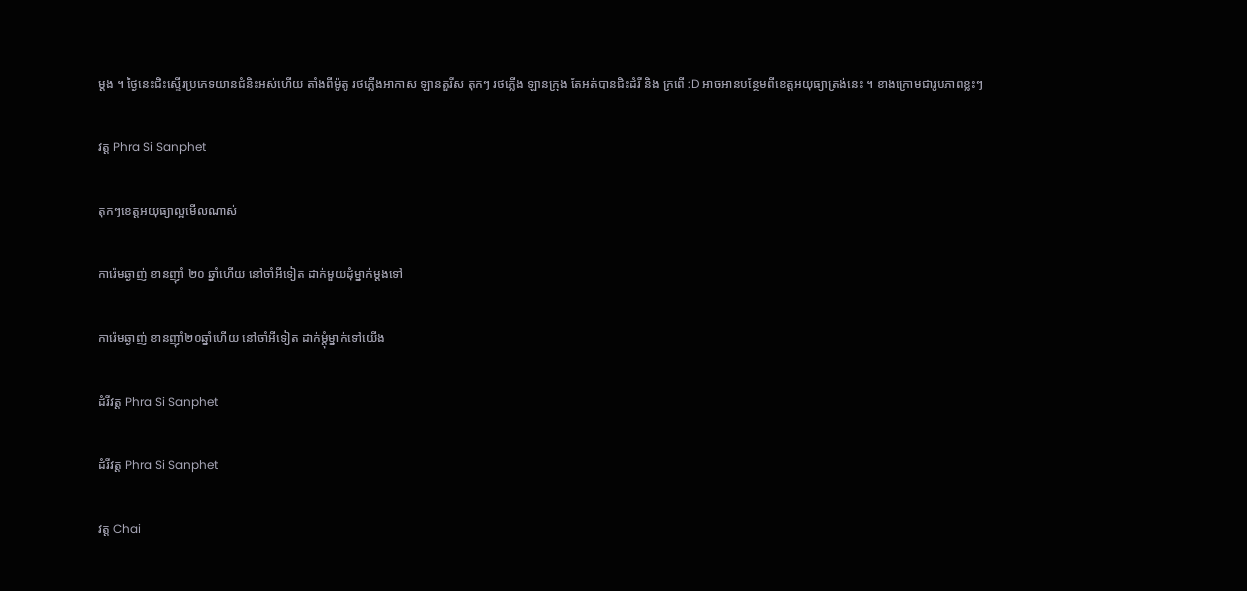ម្ដង ។ ថ្ងៃនេះជិះស្ទើរប្រភេទយានជំនិះអស់ហើយ តាំងពីម៉ូតូ រថភ្លើងអាកាស ឡានតួរីស តុកៗ រថភ្លើង ឡានក្រុង តែអត់បានជិះដំរី និង ក្រពើ :D អាចអានបន្ថែមពីខេត្តអយុធ្យាត្រង់នេះ ។ ខាងក្រោមជារូបភាពខ្លះៗ

វត្ត Phra Si Sanphet

តុកៗខេត្តអយុធ្យាល្អមើលណាស់

ការ៉េមឆ្ងាញ់ ខានញ៉ាំ ២០ ឆ្នាំហើយ នៅចាំអីទៀត ដាក់មួយដុំម្នាក់ម្ដងទៅ

ការ៉េមឆ្ងាញ់ ខានញ៉ាំ២០ឆ្នាំហើយ នៅចាំអីទៀត ដាក់ម្ដុំម្នាក់ទៅយើង

ដំរីវត្ត Phra Si Sanphet

ដំរីវត្ត Phra Si Sanphet

វត្ត Chai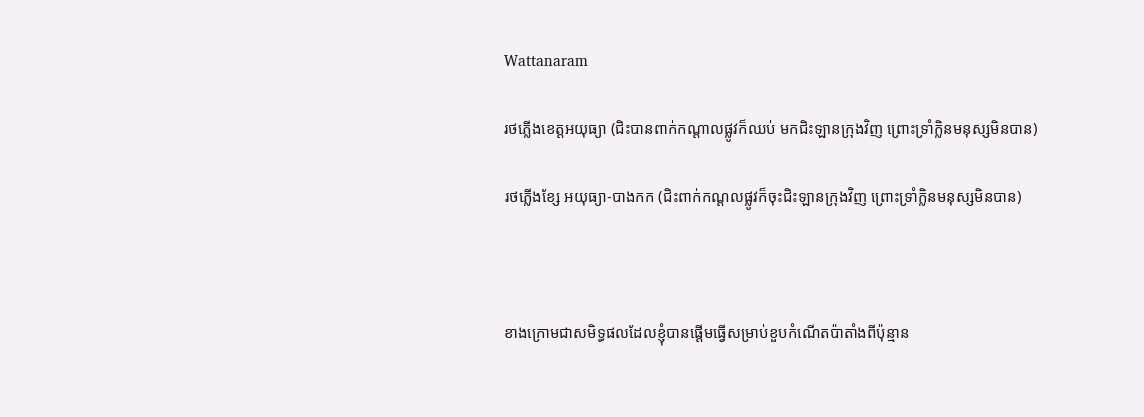Wattanaram

រថភ្លើងខេត្តអយុធ្យា (ជិះបានពាក់កណ្ដាលផ្លូវក៏ឈប់ មកជិះឡានក្រុងវិញ ព្រោះទ្រាំក្លិនមនុស្សមិនបាន)

រថភ្លើងខ្សែ អយុធ្យា-បាងកក (ជិះពាក់កណ្ដលផ្លូវក៏ចុះជិះឡានក្រុងវិញ ព្រោះទ្រាំក្លិនមនុស្សមិនបាន)



ខាងក្រោមជាសមិទ្ធផលដែលខ្ញុំបានផ្ដើមធ្វើសម្រាប់ខួបកំណើតប៉ាតាំងពីប៉ុន្មាន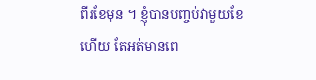ពីរខែមុន ។ ខ្ញុំបានបញ្ចប់វាមួយខែហើយ តែអត់មានពេ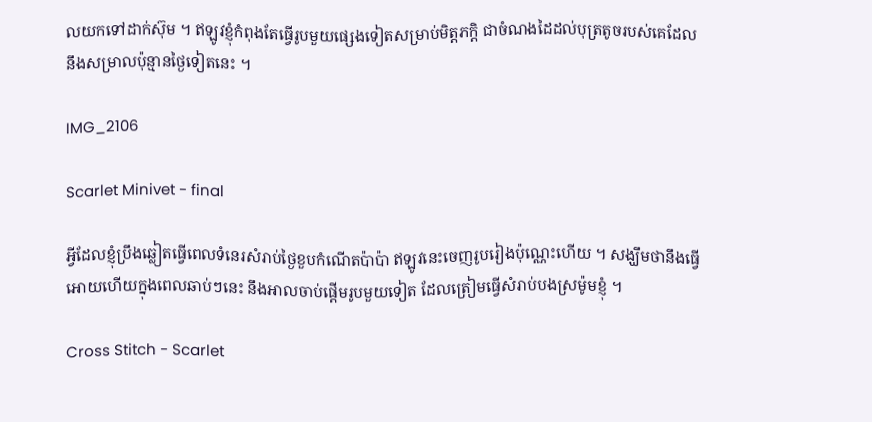លយកទៅដាក់ស៊ុម ។ ឥឡូវខ្ញុំកំពុងតែធ្វើរូបមួយផ្សេងទៀតសម្រាប់មិត្តភក្តិ ជាចំណងដៃដល់បុត្រតូចរបស់គេដែលនឹងសម្រាលប៉ុន្មានថ្ងៃទៀតនេះ ។

IMG_2106

Scarlet Minivet - final

អ្វីដែលខ្ញុំប្រឹងឆ្លៀតធ្វើពេលទំនេរសំរាប់ថ្ងៃខួបកំណើតប៉ាប៉ា ឥឡូវនេះចេញរូបរៀងប៉ុណ្ណេះហើយ ។ សង្ឃឹមថានឹងធ្វើអោយហើយក្នុងពេលឆាប់ៗនេះ នឹងអាលចាប់ផ្ដើមរូបមួយទៀត ដែលត្រៀមធ្វើសំរាប់បងស្រម៉ូមខ្ញុំ ។

Cross Stitch - Scarlet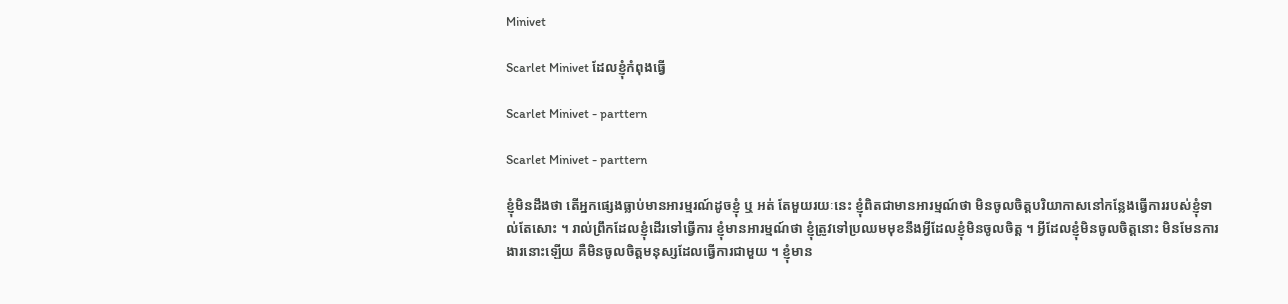Minivet

Scarlet Minivet ដែលខ្ញុំកំពុងធ្វើ

Scarlet Minivet - parttern

Scarlet Minivet - parttern

ខ្ញុំមិនដឹងថា តើអ្នកផ្សេងធ្លាប់មានអារម្មរណ៍ដូចខ្ញុំ ឬ អត់ តែមួយរយៈនេះ ខ្ញុំពិតជាមានអារម្មណ៍ថា មិនចូលចិត្តបរិយាកាសនៅកន្លែងធ្វើការរបស់ខ្ញុំទាល់តែសោះ ។ រាល់ព្រឹកដែលខ្ញុំដើរទៅធ្វើការ ខ្ញុំមានអារម្មណ៍ថា ខ្ញុំត្រូវទៅប្រឈមមុខនឹងអ្វីដែលខ្ញុំមិនចូលចិត្ត ។ អ្វីដែលខ្ញុំមិនចូលចិត្តនោះ មិនមែនការងារនោះឡើយ គឺមិនចូលចិត្តមនុស្សដែលធ្វើការជាមួយ ។ ខ្ញុំមាន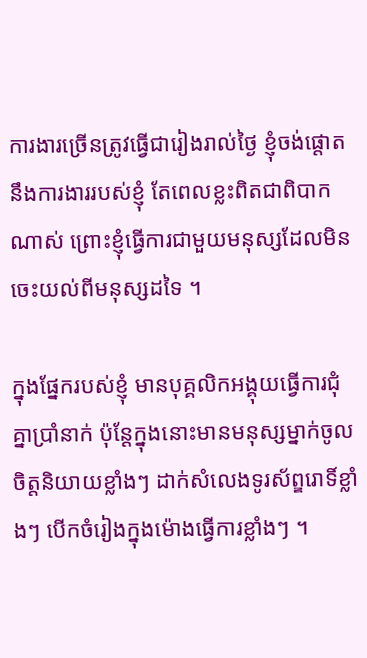ការងារច្រើនត្រូវធ្វើជារៀងរាល់ថ្ងៃ ខ្ញុំចង់ផ្តោតនឹងការងាររបស់ខ្ញុំ តែពេលខ្លះពិតជាពិបាកណាស់ ព្រោះខ្ញុំធ្វើការជាមួយមនុស្សដែលមិនចេះយល់ពីមនុស្សដទៃ ។

ក្នុងផ្នែករបស់ខ្ញុំ មានបុគ្គលិកអង្គុយធ្វើការជុំគ្នាប្រាំនាក់ ប៉ុន្តែក្នុងនោះមានមនុស្សម្នាក់ចូលចិត្តនិយាយខ្លាំងៗ ដាក់សំលេងទូរស័ព្ឌរោទិ៍ខ្លាំងៗ បើកចំរៀងក្នុងម៉ោងធ្វើការខ្លាំងៗ ។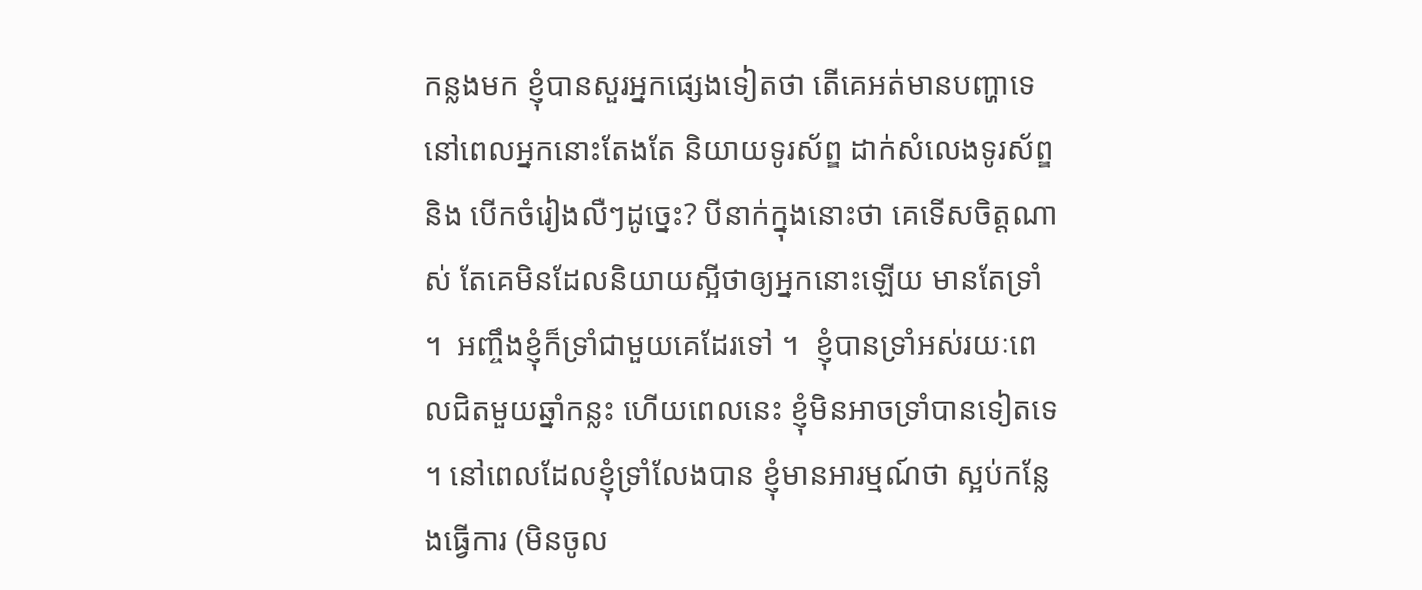កន្លងមក ខ្ញុំបានសួរអ្នកផ្សេងទៀតថា តើគេអត់មានបញ្ហាទេ នៅពេលអ្នកនោះតែងតែ និយាយទូរស័ព្ឌ ដាក់សំលេងទូរស័ព្ឌ និង បើកចំរៀងលឺៗដូច្នេះ? បីនាក់ក្នុងនោះថា គេទើសចិត្តណាស់ តែគេមិនដែលនិយាយស្អីថាឲ្យអ្នកនោះឡើយ មានតែទ្រាំ ។  អញ្ចឹងខ្ញុំក៏ទ្រាំជាមួយគេដែរទៅ ។  ខ្ញុំបានទ្រាំអស់រយៈពេលជិតមួយឆ្នាំកន្លះ ហើយពេលនេះ ខ្ញុំមិនអាចទ្រាំបានទៀតទេ ។ នៅពេលដែលខ្ញុំទ្រាំលែងបាន ខ្ញុំមានអារម្មណ៍ថា ស្អប់កន្លែងធ្វើការ (មិនចូល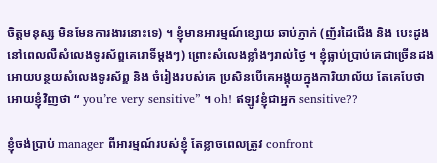ចិត្តមនុស្ស មិនមែនការងារនោះទេ) ។ ខ្ញុំមានអារម្មណ៍ខ្សោយ ឆាប់ភ្ញាក់ (ញ័រដៃជើង និង បេះដូង នៅពេលលឺសំលេងទូរស័ព្ឌគេរោទិ៍ម្តងៗ) ព្រោះសំលេងខ្លាំងៗរាល់ថ្ងៃ ។ ខ្ញុំធ្លាប់ប្រាប់គេជាច្រើនដង អោយបន្ថយសំលេងទូរស័ព្ឌ និង ចំរៀងរបស់គេ ប្រសិនបើគេអង្គុយក្នុងការិយាល័យ តែគេបែថាអោយខ្ញុំវិញថា “ you’re very sensitive” ។ oh! ឥឡូវខ្ញុំជាអ្នក sensitive??

ខ្ញុំចង់ប្រាប់ manager ពីអារម្មណ៍របស់ខ្ញុំ តែខ្លាចពេលត្រូវ confront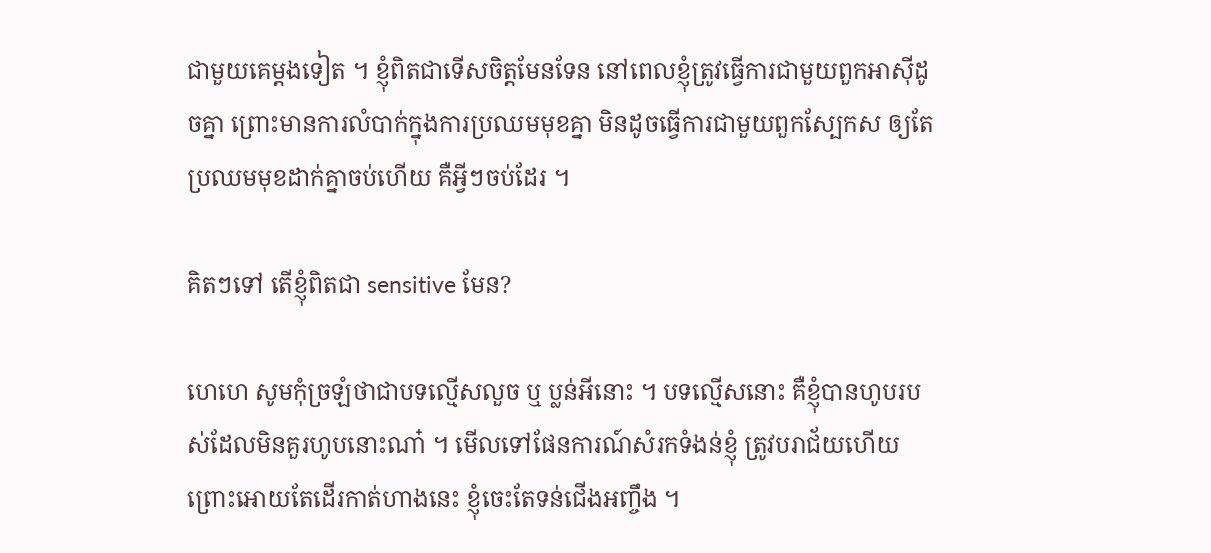ជាមួយគេម្ដងទៀត ។ ខ្ញុំពិតជាទើសចិត្តមែនទែន នៅពេលខ្ញុំត្រូវធ្វើការជាមួយពួកអាស៊ីដូចគ្នា ព្រោះមានការលំបាក់ក្នុងការប្រឈមមុខគ្នា មិនដូចធ្វើការជាមួយពួកស្បែកស ឲ្យតែប្រឈមមុខដាក់គ្នាចប់ហើយ គឺអ្វីៗចប់ដែរ ។

គិតៗទៅ តើខ្ញុំពិតជា sensitive មែន?

ហេហេ សូមកុំច្រឡំថាជាបទល្មើសលួច ឬ ប្លន់អីនោះ ។ បទល្មើសនោះ គឺខ្ញុំបានហូបរបស់ដែលមិនគួរហូបនោះណា៎ ។ មើលទៅផែនការណ៍សំរកទំងន់ខ្ញុំ ត្រូវបរាជ័យហើយ ព្រោះអោយតែដើរកាត់ហាងនេះ ខ្ញុំចេះតែទន់ជើងអញ្ចឹង ។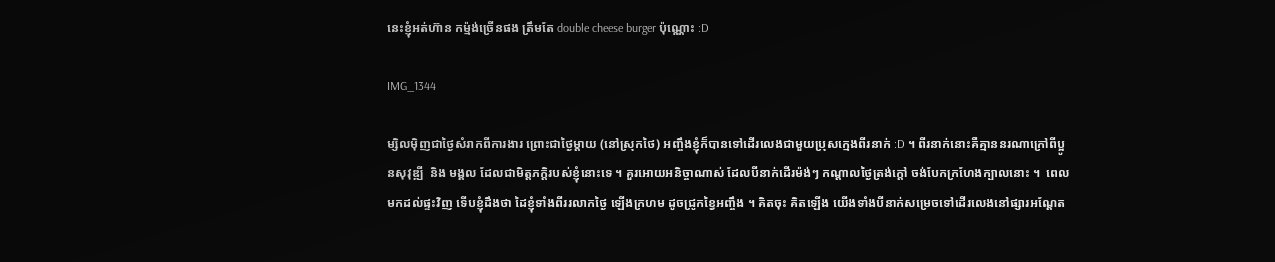នេះខ្ញុំអត់ហ៊ាន កម្ម៉ង់ច្រើនផង ត្រឹមតែ double cheese burger ប៉ុណ្ណោះ :D

IMG_1344

ម្សិលម៉ិញជាថ្ងៃសំរាកពីការងារ ព្រោះជាថ្ងៃម្ដាយ (នៅស្រុកថៃ) អញ្ចឹងខ្ញុំក៏បានទៅដើរលេងជាមួយប្រុសក្មេងពីរនាក់ :D ។ ពីរនាក់នោះគឺគ្មាននរណាក្រៅពីប្អូនសុវុឌ្ឍី  និង មង្គល ដែលជាមិត្តភក្តិរបស់ខ្ញុំនោះទេ ។ គួរអោយអនិច្ចាណាស់ ដែលបីនាក់ដើរម៉ង់ៗ កណ្ដាលថ្ងៃត្រង់ក្ដៅ ចង់បែកក្រហែងក្បាលនោះ ។  ពេលមកដល់ផ្ទះវិញ ទើបខ្ញុំដឹងថា ដៃខ្ញុំទាំងពីររលាកថ្ងៃ ឡើងក្រហម ដូចជ្រូកខ្វៃអញ្ចឹង ។ គិតចុះ គិតឡើង យើងទាំងបីនាក់សម្រេចទៅដើរលេងនៅផ្សារអណ្ដែត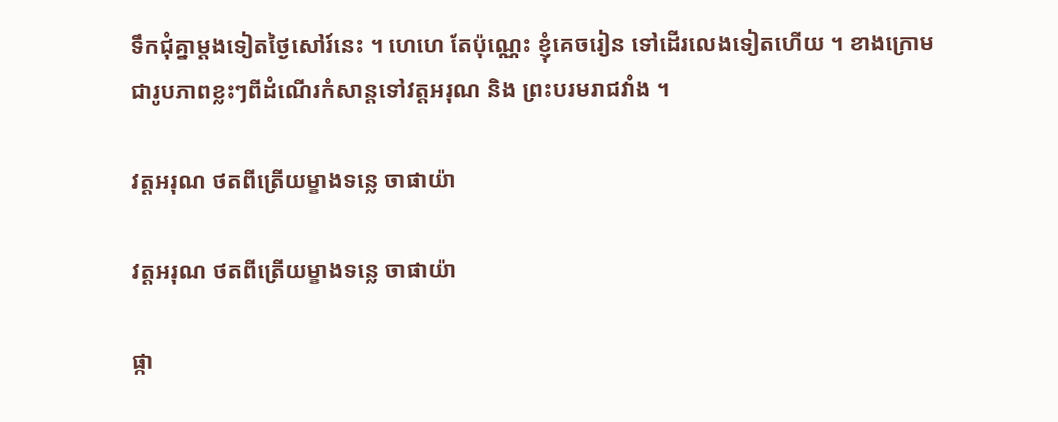ទឹកជុំគ្នាម្ដងទៀតថ្ងៃសៅរ៍នេះ ។ ហេហេ តែប៉ុណ្ណេះ ខ្ញុំគេចរៀន ទៅដើរលេងទៀតហើយ ។ ខាងក្រោម ជារូបភាពខ្លះៗពីដំណើរកំសាន្ដទៅវត្តអរុណ និង ព្រះបរមរាជវាំង ។

វត្តអរុណ ថតពីត្រើយម្ខាងទន្លេ ចាផាយ៉ា

វត្តអរុណ ថតពីត្រើយម្ខាងទន្លេ ចាផាយ៉ា

ផ្កា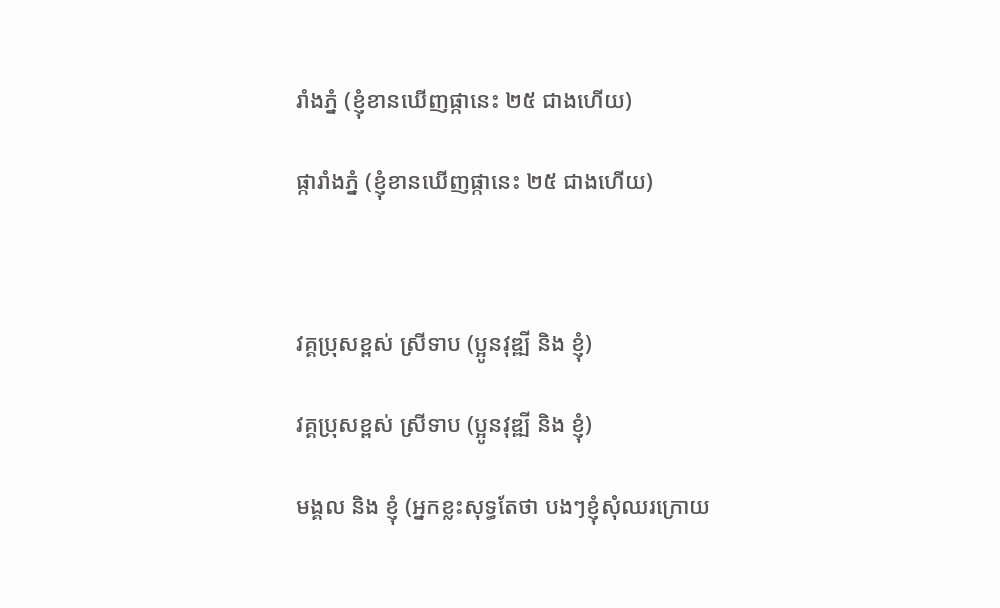រាំងភ្នំ (ខ្ញុំខានឃើញផ្កានេះ ២៥ ជាងហើយ)

ផ្ការាំងភ្នំ (ខ្ញុំខានឃើញផ្កានេះ ២៥ ជាងហើយ)



វគ្គប្រុសខ្ពស់ ស្រីទាប (ប្អូនវុឌ្ឍី និង ខ្ញុំ)

វគ្គប្រុសខ្ពស់ ស្រីទាប (ប្អូនវុឌ្ឍី និង ខ្ញុំ)

មង្គល និង ខ្ញុំ (អ្នកខ្លះសុទ្ធតែថា បងៗខ្ញុំសុំឈរក្រោយ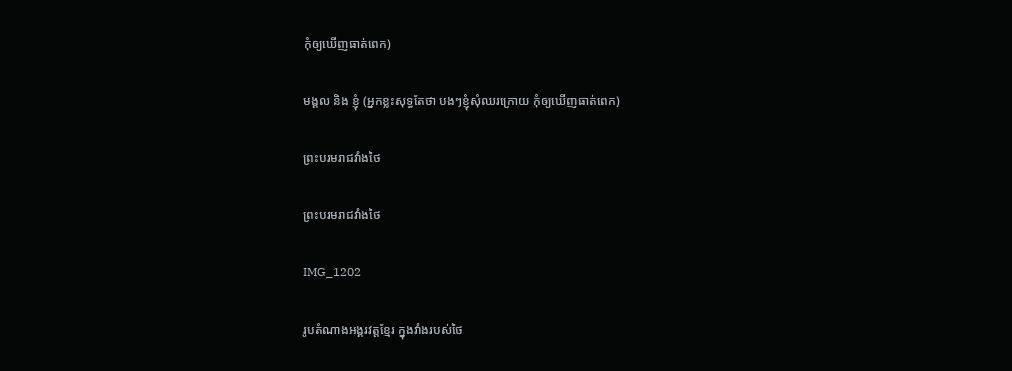កុំឲ្យឃើញធាត់ពេក)

មង្គល និង ខ្ញុំ (អ្នកខ្លះសុទ្ធតែថា បងៗខ្ញុំសុំឈរក្រោយ កុំឲ្យឃើញធាត់ពេក)

ព្រះបរមរាជវាំងថៃ

ព្រះបរមរាជវាំងថៃ

IMG_1202

រូបតំណាងអង្គរវត្តខ្មែរ ក្នុងវាំងរបស់ថៃ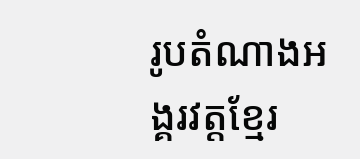រូបតំណាងអង្គរវត្តខ្មែរ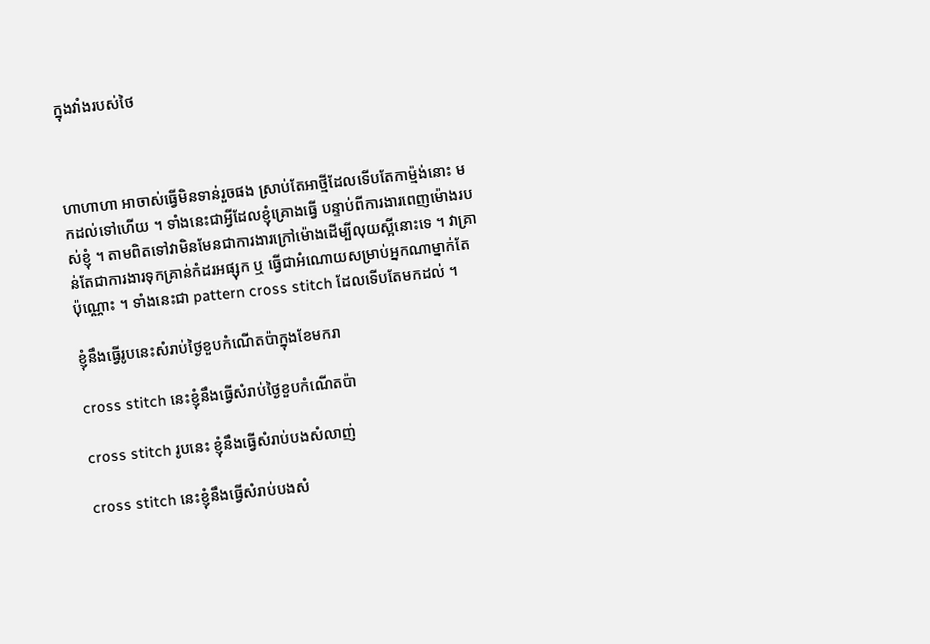ក្នុងវាំងរបស់ថៃ



ហាហាហា អាចាស់ធ្វើមិនទាន់រួចផង ស្រាប់តែអាថ្មីដែលទើបតែកាម៉្មង់នោះ មកដល់ទៅហើយ ។ ទាំងនេះជាអ្វីដែលខ្ញុំគ្រោងធ្វើ បន្ទាប់ពីការងារពេញម៉ោងរបស់ខ្ញុំ ។ តាមពិតទៅវាមិនមែនជាការងារក្រៅម៉ោងដើម្បីលុយស្អីនោះទេ ។ វាគ្រាន់តែជាការងារទុកគ្រាន់កំដរអផ្សុក ឬ ធ្វើជាអំណោយសម្រាប់អ្នកណាម្នាក់តែប៉ុណ្ណោះ ។ ទាំងនេះជា pattern cross stitch ដែលទើបតែមកដល់ ។

ខ្ញុំនឹងធ្វើរូបនេះសំរាប់ថ្ងៃខួបកំណើតប៉ាក្នុងខែមករា

cross stitch នេះខ្ញុំនឹងធ្វើសំរាប់ថ្ងៃខួបកំណើតប៉ា

cross stitch រូបនេះ ខ្ញុំនឹងធ្វើសំរាប់បងសំលាញ់

cross stitch នេះខ្ញុំនឹងធ្វើសំរាប់បងសំ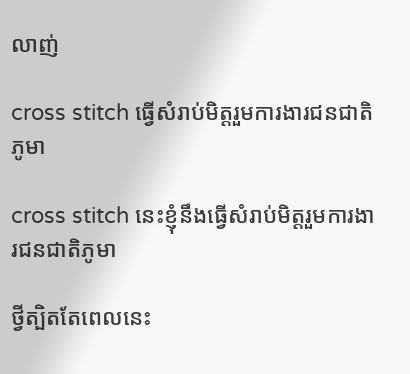លាញ់

cross stitch ធ្វើសំរាប់មិត្តរួមការងារជនជាតិភូមា

cross stitch នេះខ្ញុំនឹងធ្វើសំរាប់មិត្តរួមការងារជនជាតិភូមា

ថ្វីត្បិតតែពេលនេះ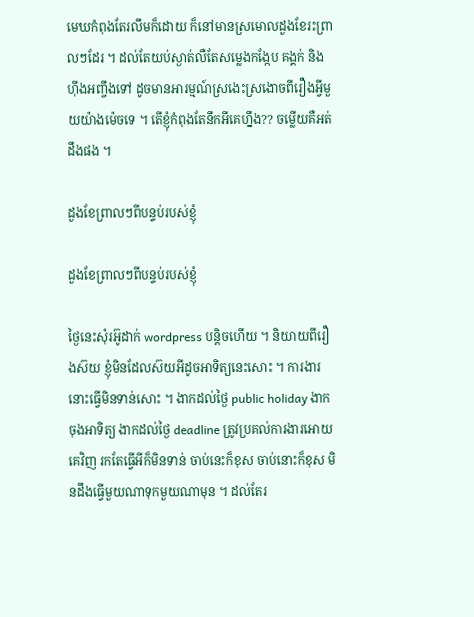មេឃកំពុងតែរលឹមក៏ដោយ ក៏នៅមានស្រមោលដួងខែរះព្រាលៗដែរ ។ ដល់តែយប់ស្ងាត់លឺតែសម្លេងកង្កែប គង្គក់ និង ហ៊ីងអញ្ចឹងទៅ ដូចមានអារម្មណ៍ស្រងេះស្រងោចពីរឿងអ្វីមួយយ៉ាងម៉េចទេ ។ តើខ្ញុំកំពុងតែនឹកអីគេហ្នឹង?? ចម្លើយគឺអត់ដឹងផង ។

ដួងខែព្រាលៗពីបន្ទប់របស់ខ្ញុំ

ដួងខែព្រាលៗពីបន្ទប់របស់ខ្ញុំ

ថ្ងៃនេះសុំរអ៊ូដាក់ wordpress បន្តិចហើយ ។ និយាយពីរឿងស៊យ ខ្ញុំមិនដែលស៊យអីដូចអាទិត្យនេះសោះ ។ ការងារនោះធ្វើមិនទាន់សោះ ។ ងាកដល់ថ្ងៃ public holiday ងាកចុងអាទិត្យ ងាកដល់ថ្ងៃ deadline ត្រូវប្រគល់ការងារអោយគេវិញ រកតែធ្វើអីក៏មិនទាន់ ចាប់នេះក៏ខុស ចាប់នោះក៏ខុស មិនដឹងធ្វើមួយណាទុកមួយណាមុន ។ ដល់តែរ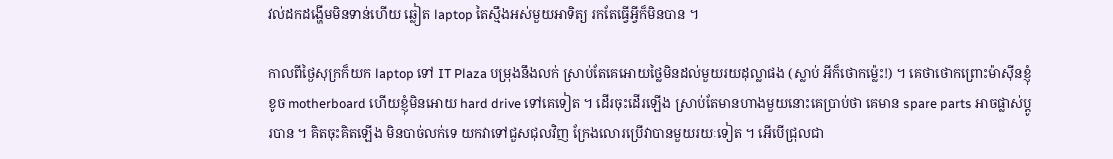វល់ដកដង្ហើមមិនទាន់ហើយ ឆ្លៀត laptop តៃស្មឹងអស់មួយអាទិត្យ រកតែធ្វើអ្វីក៏មិនបាន ។

កាលពីថ្ងៃសុក្រក៏យក laptop ទៅ IT Plaza បម្រុងនឹងលក់ ស្រាប់តែគេអោយថ្លៃមិនដល់មួយរយដុល្លាផង (ស្លាប់ អីក៏ថោកម្ល៉េះ!) ។ គេថាថោកព្រោះម៉ាស៊ីនខ្ញុំខូច motherboard ហើយខ្ញុំមិនអោយ hard drive ទៅគេទៀត ។ ដើរចុះដើរឡើង ស្រាប់តែមានហាងមួយនោះគេប្រាប់ថា គេមាន spare parts អាចផ្លាស់ប្តូរបាន ។ គិតចុះគិតឡើង មិនបាច់លក់ទេ យកវាទៅជួសជុលវិញ ក្រែងលោរប្រើវាបានមួយរយៈទៀត ។ អើបើជ្រុលជា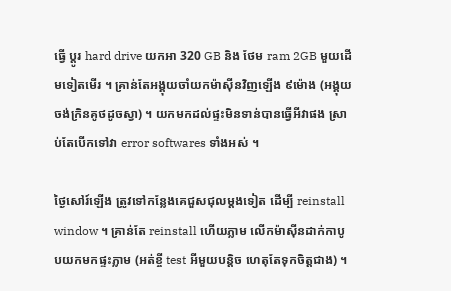ធ្វើ ប្តូរ hard drive យកអា 320 GB និង ថែម ram 2GB មួយដើមទៀតមើរ ។ គ្រាន់តែអង្គុយចាំយកម៉ាស៊ីនវិញឡើង ៩ម៉ោង (អង្គុយចង់ក្រិនគូថដូចស្វា) ។ យកមកដល់ផ្ទះមិនទាន់បានធ្វើអីវាផង ស្រាប់តែបើកទៅវា error softwares ទាំងអស់ ។

ថ្ងៃសៅរ៍ឡើង ត្រូវទៅកន្លែងគេជួសជុលម្តងទៀត ដើម្បី reinstall window ។ គ្រាន់តែ reinstall ហើយភ្លាម លើកម៉ាស៊ីនដាក់កាបូបយកមកផ្ទះភ្លាម (អត់ខ្ចី test អីមួយបន្តិច ហេតុតែទុកចិត្តជាង) ។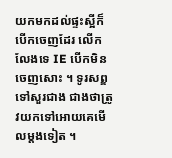យកមកដល់ផ្ទះស្អីក៏បើកចេញដែរ លើកលែងទេ IE បើកមិនចេញសោះ ។ ទូរសព្ឌទៅសួរជាង ជាងថាត្រូវយកទៅអោយគេមើលម្តងទៀត ។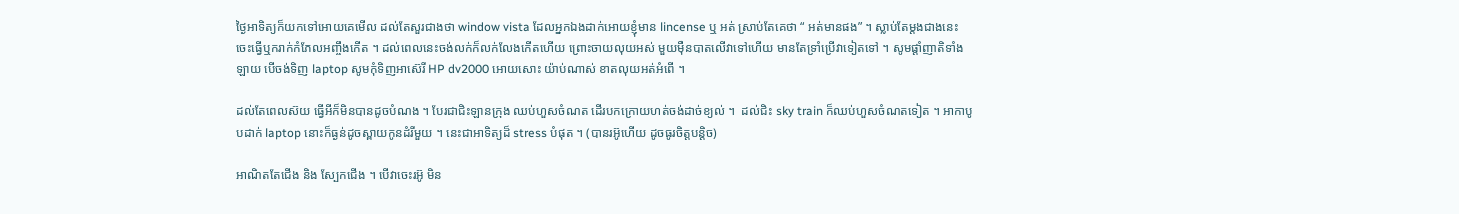ថ្ងៃអាទិត្យក៏យកទៅអោយគេមើល ដល់តែសួរជាងថា window vista ដែលអ្នកឯងដាក់អោយខ្ញុំមាន lincense ឬ អត់ ស្រាប់តែគេថា “ អត់មានផង” ។ ស្លាប់តែម្តងជាងនេះ ចេះធ្វើឬករាក់កំភែលអញ្ចឹងកើត ។ ដល់ពេលនេះចង់លក់ក៏លក់លែងកើតហើយ ព្រោះចាយលុយអស់ មួយម៉ឺនបាតលើវាទៅហើយ មានតែទ្រាំប្រើវាទៀតទៅ ។ សូមផ្តាំញាតិទាំងឡាយ បើចង់ទិញ laptop សូមកុំទិញអាស៊េរី HP dv2000 អោយសោះ យ៉ាប់ណាស់ ខាតលុយអត់អំពើ ។

ដល់តែពេលស៊យ ធ្វើអីក៏មិនបានដូចបំណង ។ បែរជាជិះឡានក្រុង ឈប់ហួសចំណត ដើរបកក្រោយហត់ចង់ដាច់ខ្យល់ ។  ដល់ជិះ sky train ក៏ឈប់ហួសចំណតទៀត ។ អាកាបូបដាក់ laptop នោះក៏ធ្ងន់ដូចស្ពាយកូនដំរីមួយ ។ នេះជាអាទិត្យដ៏ stress បំផុត ។ (បានរអ៊ូហើយ ដូចធូរចិត្តបន្តិច)

អាណិតតែជើង និង ស្បែកជើង ។ បើវាចេះរអ៊ូ មិន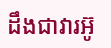ដឹងជាវារអ៊ូ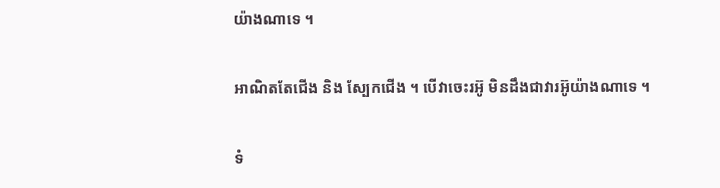យ៉ាងណាទេ ។

អាណិតតែជើង និង ស្បែកជើង ។ បើវាចេះរអ៊ូ មិនដឹងជាវារអ៊ូយ៉ាងណាទេ ។

ទំ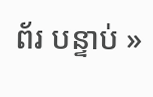ព័រ បន្ទាប់ »